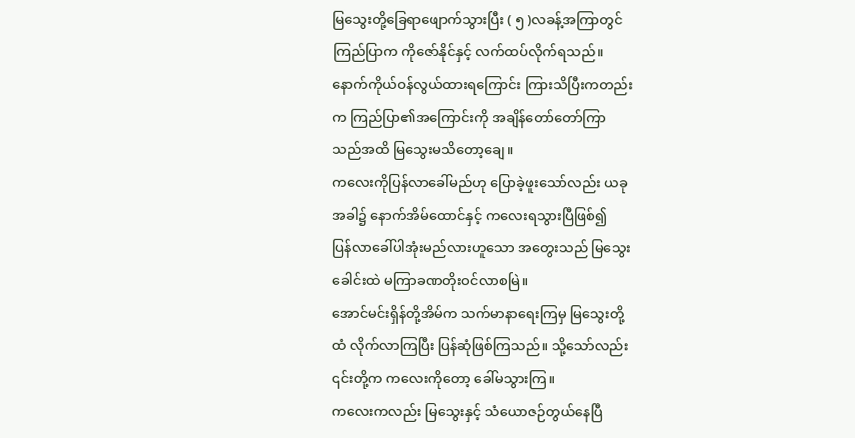မြသွေးတို့ခြေရာဖျောက်သွားပြီး ( ၅ )လခန့်အကြာတွင်
ကြည်ပြာက ကိုဇော်နိုင်နှင့် လက်ထပ်လိုက်ရသည်။
နောက်ကိုယ်ဝန်လွယ်ထားရကြောင်း ကြားသိပြီးကတည်း
က ကြည်ပြာ၏အကြောင်းကို အချိန်တော်တော်ကြာ
သည်အထိ မြသွေးမသိတော့ချေ။
ကလေးကိုပြန်လာခေါ်မည်ဟု ပြောခဲ့ဖူးသော်လည်း ယခု
အခါ၌ နောက်အိမ်ထောင်နှင့် ကလေးရသွားပြီဖြစ်၍
ပြန်လာခေါ်ပါအုံးမည်လားဟူသော အတွေးသည် မြသွေး
ခေါင်းထဲ မကြာခဏတိုးဝင်လာစမြဲ။
အောင်မင်းရှိန်တို့အိမ်က သက်မာနာရေးကြမှ မြသွေးတို့
ထံ လိုက်လာကြပြီး ပြန်ဆုံဖြစ်ကြသည်။ သို့သော်လည်း
၎င်းတို့က ကလေးကိုတော့ ခေါ်မသွားကြ။
ကလေးကလည်း မြသွေးနှင့် သံယောဇဉ်တွယ်နေပြီ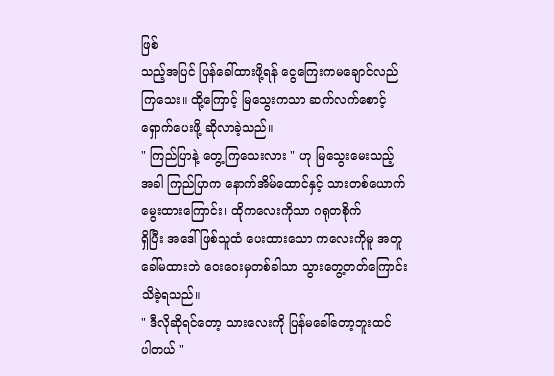ဖြစ်
သည့်အပြင် ပြန်ခေါ်ထားဖို့ရန် ငွေကြေးကမချောင်လည်
ကြသေး။ ထို့ကြောင့် မြသွေးကသာ ဆက်လက်စောင့်
ရှောက်ပေးဖို့ ဆိုလာခဲ့သည်။
" ကြည်ပြာနဲ့ တွေ့ကြသေးလား " ဟု မြသွေးမေးသည့်
အခါ ကြည်ပြာက နောက်အိမ်ထောင်နှင့် သားတစ်ယောက်မွေးထားကြောင်း၊ ထိုကလေးကိုသာ ဂရုတစိုက်
ရှိပြီး အဒေါ်ဖြစ်သူထံ ပေးထားသော ကလေးကိုမူ အတူ
ခေါ်မထားဘဲ ဝေးဝေးမှတစ်ခါသာ သွားတွေ့တတ်ကြောင်း သိခဲ့ရသည်။
" ဒီလိုဆိုရင်တော့ သားလေးကို ပြန်မခေါ်တော့ဘူးထင်
ပါတယ် "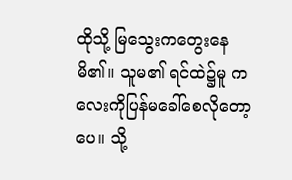ထိုသို့ မြသွေးကတွေးနေမိ၏။ သူမ၏ ရင်ထဲ၌မူ ကလေးကိုပြန်မခေါ်စေလိုတော့ပေ။ သို့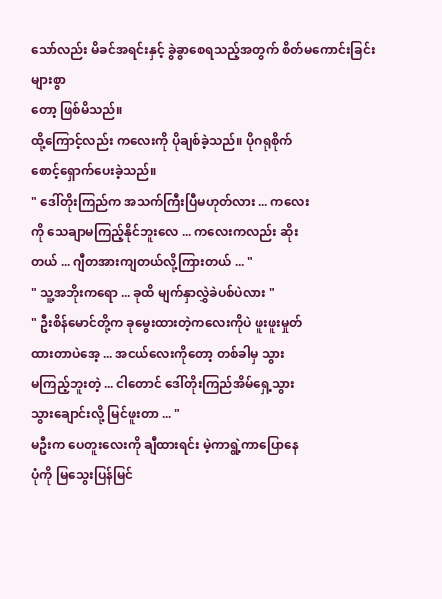သော်လည်း မိခင်အရင်းနှင့် ခွဲခွာစေရသည့်အတွက် စိတ်မကောင်းခြင်းများစွာ
တော့ ဖြစ်မိသည်။
ထို့ကြောင့်လည်း ကလေးကို ပိုချစ်ခဲ့သည်။ ပိုဂရုစိုက်
စောင့်ရှောက်ပေးခဲ့သည်။
" ဒေါ်တိုးကြည်က အသက်ကြီးပြီမဟုတ်လား ... ကလေး
ကို သေချာမကြည့်နိုင်ဘူးလေ ... ကလေးကလည်း ဆိုး
တယ် ... ဂျီတအားကျတယ်လို့ကြားတယ် ... "
" သူ့အဘိုးကရော ... ခုထိ မျက်နှာလွှဲခဲပစ်ပဲလား "
" ဦးစိန်မောင်တို့က ခုမွေးထားတဲ့ကလေးကိုပဲ ဖူးဖူးမှုတ်
ထားတာပဲအေ့ ... အငယ်လေးကိုတော့ တစ်ခါမှ သွား
မကြည့်ဘူးတဲ့ ... ငါတောင် ဒေါ်တိုးကြည်အိမ်ရှေ့သွား
သွားချောင်းလို့ မြင်ဖူးတာ ... "
မဦးက ပေတူးလေးကို ချီထားရင်း မဲ့ကာရွဲ့ကာပြောနေ
ပုံကို မြသွေးပြန်မြင်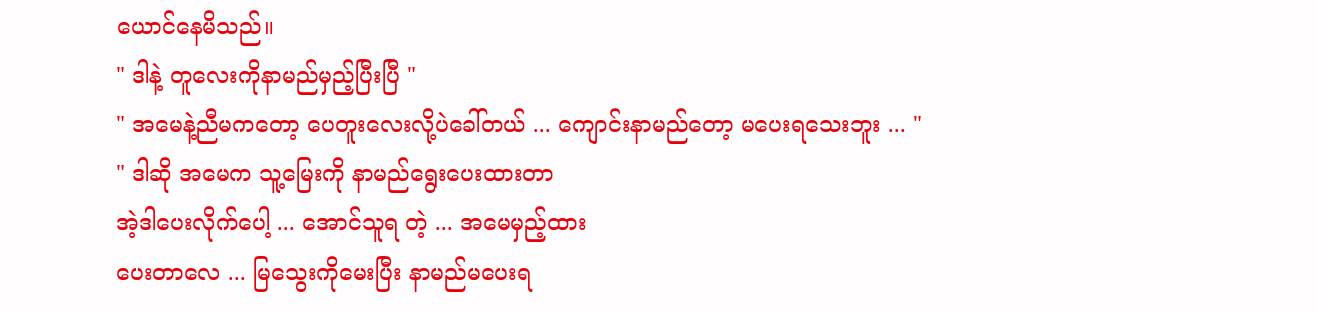ယောင်နေမိသည်။
" ဒါနဲ့ တူလေးကိုနာမည်မှည့်ပြီးပြီ "
" အမေနဲ့ညီမကတော့ ပေတူးလေးလို့ပဲခေါ်တယ် ... ကျောင်းနာမည်တော့ မပေးရသေးဘူး ... "
" ဒါဆို အမေက သူ့မြေးကို နာမည်ရွေးပေးထားတာ
အဲ့ဒါပေးလိုက်ပေါ့ ... အောင်သူရ တဲ့ ... အမေမှည့်ထား
ပေးတာလေ ... မြသွေးကိုမေးပြီး နာမည်မပေးရ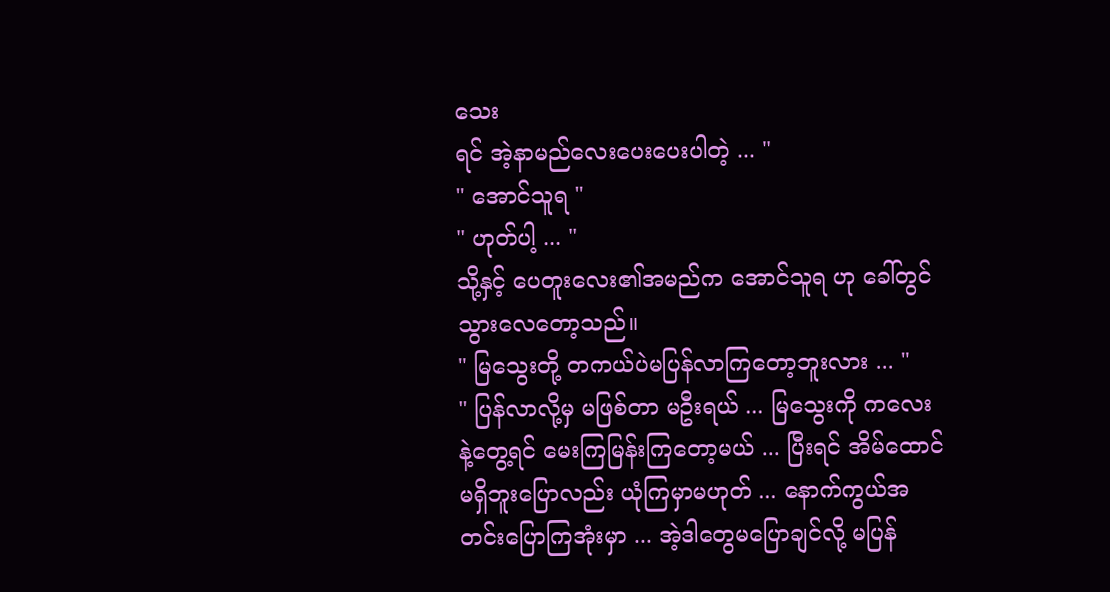သေး
ရင် အဲ့နာမည်လေးပေးပေးပါတဲ့ ... "
" အောင်သူရ "
" ဟုတ်ပါ့ ... "
သို့နှင့် ပေတူးလေး၏အမည်က အောင်သူရ ဟု ခေါ်တွင်
သွားလေတော့သည်။
" မြသွေးတို့ တကယ်ပဲမပြန်လာကြတော့ဘူးလား ... "
" ပြန်လာလို့မှ မဖြစ်တာ မဦးရယ် ... မြသွေးကို ကလေး
နဲ့တွေ့ရင် မေးကြမြန်းကြတော့မယ် ... ပြီးရင် အိမ်ထောင်
မရှိဘူးပြောလည်း ယုံကြမှာမဟုတ် ... နောက်ကွယ်အ
တင်းပြောကြအုံးမှာ ... အဲ့ဒါတွေမပြောချင်လို့ မပြန်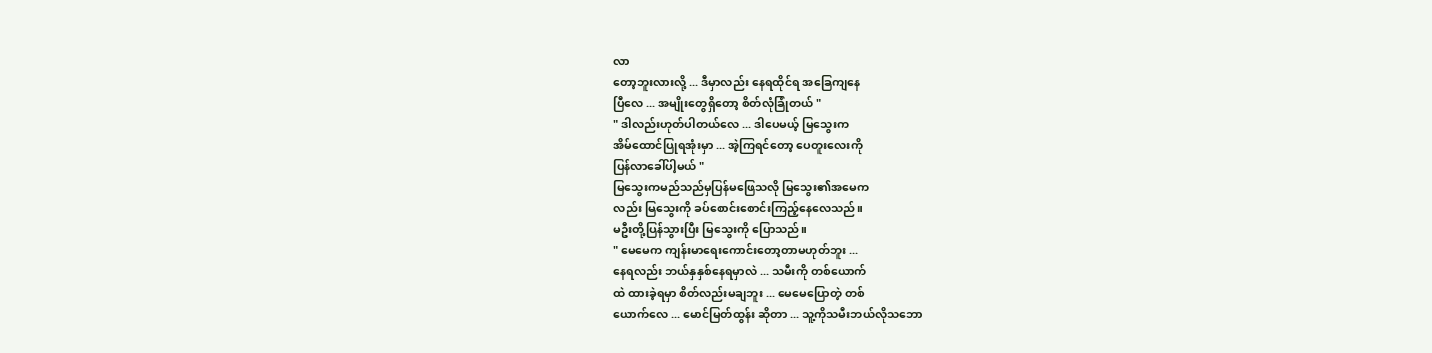လာ
တော့ဘူးလားလို့ ... ဒီမှာလည်း နေရထိုင်ရ အခြေကျနေ
ပြီလေ ... အမျိုးတွေရှိတော့ စိတ်လုံခြုံတယ် "
" ဒါလည်းဟုတ်ပါတယ်လေ ... ဒါပေမယ့် မြသွေးက
အိမ်ထောင်ပြုရအုံးမှာ ... အဲ့ကြရင်တော့ ပေတူးလေးကို
ပြန်လာခေါ်ပါ့မယ် "
မြသွေးကမည်သည်မှပြန်မဖြေသလို မြသွေး၏အမေက
လည်း မြသွေးကို ခပ်စောင်းစောင်းကြည့်နေလေသည်။
မဦးတို့ပြန်သွားပြီး မြသွေးကို ပြောသည်။
" မေမေက ကျန်းမာရေးကောင်းတော့တာမဟုတ်ဘူး ...
နေရလည်း ဘယ်နှနှစ်နေရမှာလဲ ... သမီးကို တစ်ယောက်
ထဲ ထားခဲ့ရမှာ စိတ်လည်းမချဘူး ... မေမေပြောတဲ့ တစ်
ယောက်လေ ... မောင်မြတ်ထွန်း ဆိုတာ ... သူ့ကိုသမီးဘယ်လိုသဘော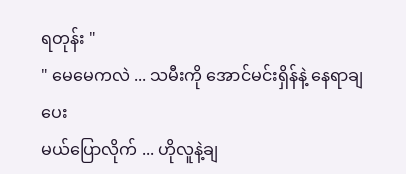ရတုန်း "
" မေမေကလဲ ... သမီးကို အောင်မင်းရှိန်နဲ့ နေရာချပေး
မယ်ပြောလိုက် ... ဟိုလူနဲ့ချ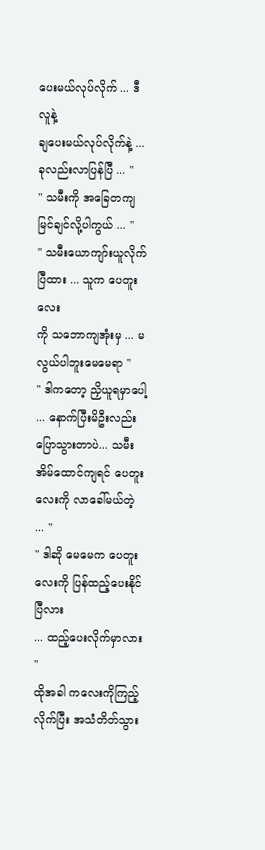ပေးမယ်လုပ်လိုက် ... ဒီလူနဲ့
ချပေးမယ်လုပ်လိုက်နဲ့ ... ခုလည်းလာပြန်ပြီ ... "
" သမီးကို အခြေတကျမြင်ချင်လို့ပါကွယ် ... "
" သမီးယောကျာ်းယူလိုက်ပြီထား ... သူက ပေတူးလေး
ကို သဘောကျအုံးမှ ... မလွယ်ပါဘူးမေမေရာ "
" ဒါကတော့ ညှိယူရမှာပေါ့ ... နောက်ပြီးမိဦးလည်းပြောသွားတာပဲ... သမီးအိမ်ထောင်ကျရင် ပေတူးလေးကို လာခေါ်မယ်တဲ့ ... "
" ဒါဆို မေမေက ပေတူးလေးကို ပြန်ထည့်ပေးနိုင်ပြီလား
... ထည့်ပေးလိုက်မှာလား "
ထိုအခါ ကလေးကိုကြည့်လိုက်ပြီး အသံတိတ်သွား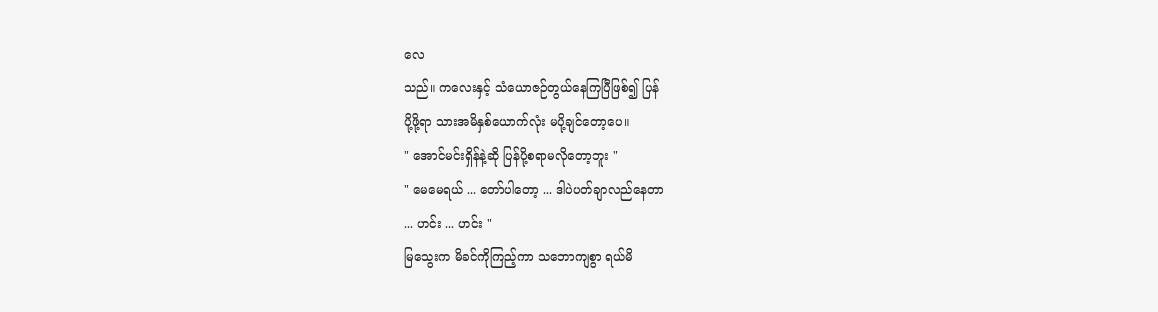လေ
သည်။ ကလေးနှင့် သံယောဇဉ်တွယ်နေကြပြီဖြစ်၍ ပြန်
ပို့ဖို့ရာ သားအမိနှစ်ယောက်လုံး မပို့ချင်တော့ပေ။
" အောင်မင်းရှိန်နဲ့ဆို ပြန်ပို့စရာမလိုတော့ဘူး "
" မေမေရယ် ... တော်ပါတော့ ... ဒါပဲပတ်ချာလည်နေတာ
... ဟင်း ... ဟင်း "
မြသွေးက မိခင်ကိုကြည့်ကာ သဘောကျစွာ ရယ်မိ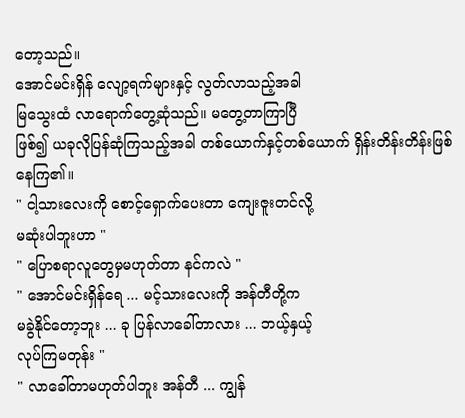တော့သည်။
အောင်မင်းရှိန် လျော့ရက်များနှင့် လွတ်လာသည့်အခါ
မြသွေးထံ လာရောက်တွေ့ဆုံသည်။ မတွေ့တာကြာပြီ
ဖြစ်၍ ယခုလိုပြန်ဆုံကြသည့်အခါ တစ်ယောက်နှင့်တစ်ယောက် ရှိန်းတိန်းတိန်းဖြစ်နေကြ၏။
" ငါ့သားလေးကို စောင့်ရှောက်ပေးတာ ကျေးဇူးတင်လို့
မဆုံးပါဘူးဟာ "
" ပြောစရာလူတွေမှမဟုတ်တာ နင်ကလဲ "
" အောင်မင်းရှိန်ရေ ... မင့်သားလေးကို အန်တီတို့က
မခွဲနိုင်တော့ဘူး ... ခု ပြန်လာခေါ်တာလား ... ဘယ့်နှယ့်
လုပ်ကြမတုန်း "
" လာခေါ်တာမဟုတ်ပါဘူး အန်တီ ... ကျွန်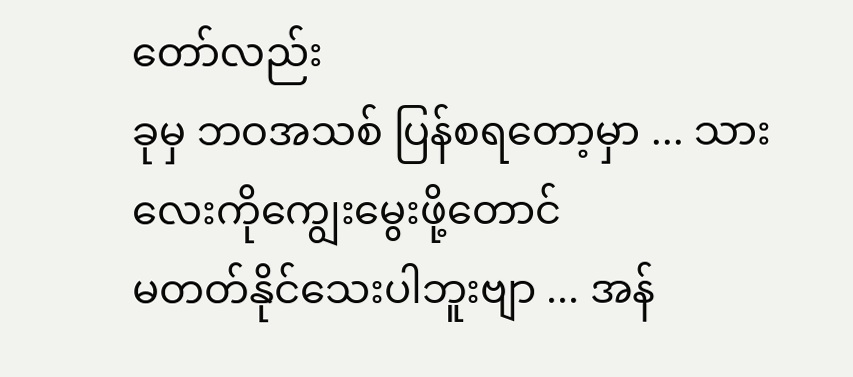တော်လည်း
ခုမှ ဘဝအသစ် ပြန်စရတော့မှာ ... သားလေးကိုကျွေးမွေးဖို့တောင်
မတတ်နိုင်သေးပါဘူးဗျာ ... အန်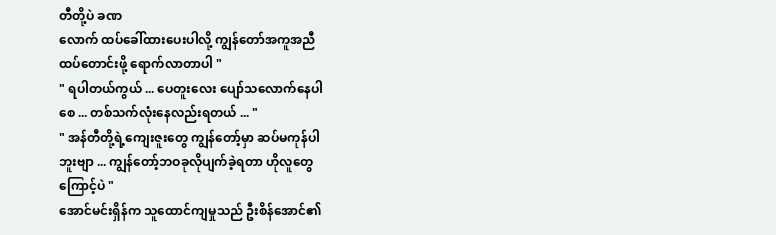တီတို့ပဲ ခဏ
လောက် ထပ်ခေါ်ထားပေးပါလို့ ကျွန်တော်အကူအညီ
ထပ်တောင်းဖို့ ရောက်လာတာပါ "
" ရပါတယ်ကွယ် ... ပေတူးလေး ပျော်သလောက်နေပါ
စေ ... တစ်သက်လုံးနေလည်းရတယ် ... "
" အန်တီတို့ရဲ့ကျေးဇူးတွေ ကျွန်တော့်မှာ ဆပ်မကုန်ပါ
ဘူးဗျာ ... ကျွန်တော့်ဘဝခုလိုပျက်ခဲ့ရတာ ဟိုလူတွေ
ကြောင့်ပဲ "
အောင်မင်းရှိန်က သူထောင်ကျမှုသည် ဦးစိန်အောင်၏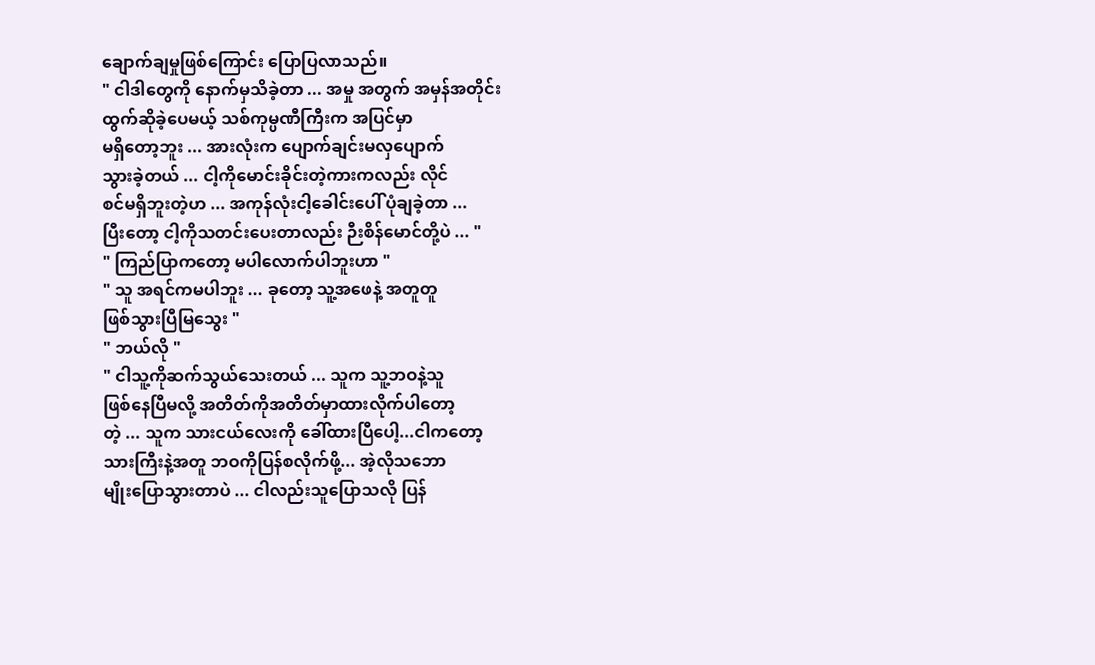ချောက်ချမှုဖြစ်ကြောင်း ပြောပြလာသည်။
" ငါဒါတွေကို နောက်မှသိခဲ့တာ ... အမှု အတွက် အမှန်အတိုင်း
ထွက်ဆိုခဲ့ပေမယ့် သစ်ကုမ္ပဏီကြီးက အပြင်မှာ
မရှိတော့ဘူး ... အားလုံးက ပျောက်ချင်းမလှပျောက်
သွားခဲ့တယ် ... ငါ့ကိုမောင်းခိုင်းတဲ့ကားကလည်း လိုင်
စင်မရှိဘူးတဲ့ဟ ... အကုန်လုံးငါ့ခေါင်းပေါ် ပုံချခဲ့တာ ...
ပြီးတော့ ငါ့ကိုသတင်းပေးတာလည်း ဉီးစိန်မောင်တို့ပဲ ... "
" ကြည်ပြာကတော့ မပါလောက်ပါဘူးဟာ "
" သူ အရင်ကမပါဘူး ... ခုတော့ သူ့အဖေနဲ့ အတူတူ
ဖြစ်သွားပြီမြသွေး "
" ဘယ်လို "
" ငါသူ့ကိုဆက်သွယ်သေးတယ် ... သူက သူ့ဘဝနဲ့သူ
ဖြစ်နေပြီမလို့ အတိတ်ကိုအတိတ်မှာထားလိုက်ပါတော့
တဲ့ ... သူက သားငယ်လေးကို ခေါ်ထားပြီပေါ့...ငါကတော့
သားကြီးနဲ့အတူ ဘဝကိုပြန်စလိုက်ဖို့... အဲ့လိုသဘော
မျိုးပြောသွားတာပဲ ... ငါလည်းသူပြောသလို ပြန်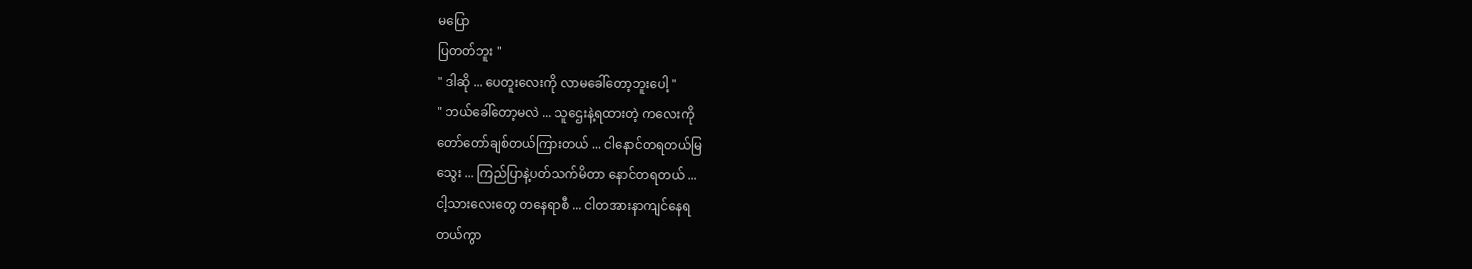မပြော
ပြတတ်ဘူး "
" ဒါဆို ... ပေတူးလေးကို လာမခေါ်တော့ဘူးပေါ့ "
" ဘယ်ခေါ်တော့မလဲ ... သူဌေးနဲ့ရထားတဲ့ ကလေးကို
တော်တော်ချစ်တယ်ကြားတယ် ... ငါနောင်တရတယ်မြ
သွေး ... ကြည်ပြာနဲ့ပတ်သက်မိတာ နောင်တရတယ် ...
ငါ့သားလေးတွေ တနေရာစီ ... ငါတအားနာကျင်နေရ
တယ်ကွာ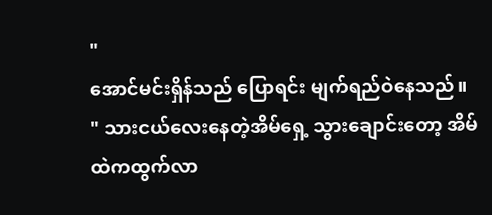"
အောင်မင်းရှိန်သည် ပြောရင်း မျက်ရည်ဝဲနေသည်။
" သားငယ်လေးနေတဲ့အိမ်ရှေ့ သွားချောင်းတော့ အိမ်
ထဲကထွက်လာ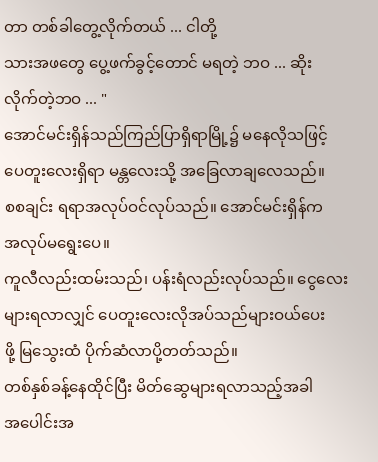တာ တစ်ခါတွေ့လိုက်တယ် ... ငါတို့
သားအဖတွေ ပွေ့ဖက်ခွင့်တောင် မရတဲ့ ဘဝ ... ဆိုး
လိုက်တဲ့ဘဝ ... "
အောင်မင်းရှိန်သည်ကြည်ပြာရှိရာမြို့၌ မနေလိုသဖြင့်
ပေတူးလေးရှိရာ မန္တလေးသို့ အခြေလာချလေသည်။
စစချင်း ရရာအလုပ်ဝင်လုပ်သည်။ အောင်မင်းရှိန်က
အလုပ်မရွေးပေ။
ကူလီလည်းထမ်းသည်၊ ပန်းရံလည်းလုပ်သည်။ ငွေလေး
များရလာလျှင် ပေတူးလေးလိုအပ်သည်များဝယ်ပေး
ဖို့ မြသွေးထံ ပိုက်ဆံလာပို့တတ်သည်။
တစ်နှစ်ခန့်နေထိုင်ပြီး မိတ်ဆွေများရလာသည့်အခါ
အပေါင်းအ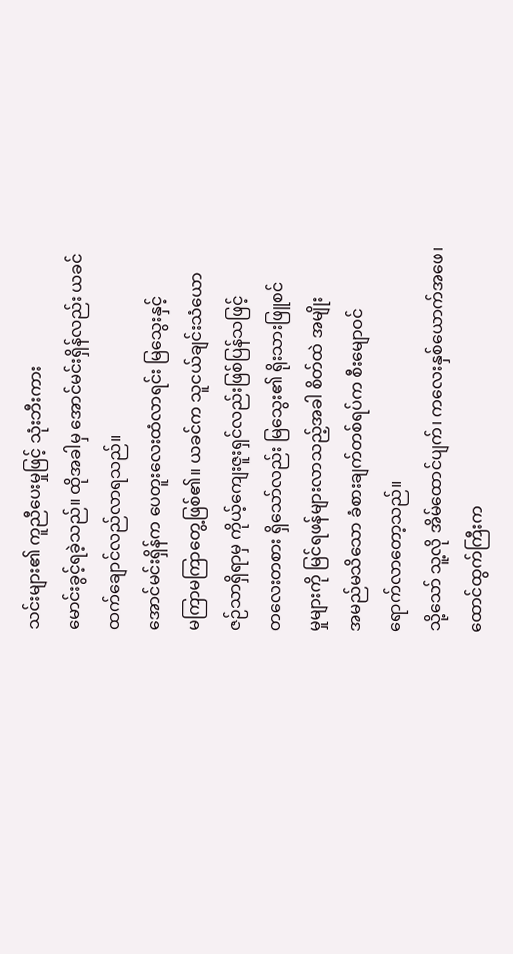သင်းများ၏ ကူညီပေးမှုဖြင့် သုံးဘီးကား
မောင်းခွင့်ရခဲ့သည်။ ထိုအခါမှ အောင်မင်းရှိန်လည်း ယခင်ထက်ချောင်လည်လာရသည်။
အောင်မင်းရှိန်က ပေတူးလေးထံလာရင်း မြသွေးနှင့်
မကြာမကြာတွေ့ဖြစ်၏။ ယခင်က သူငယ်ချင်းသံယော
ဇဉ်သာရှိရာမှ ကိုယ့်ကျေးဇူးရှင်လည်းဖြစ်ပြန်သဖြင့်
တလေးတစား ရှိသော်လည်း မြသွေး၏ ရိုးသားဖြူစင်
မှုများကို မြင်ရဖန်များလာသည့်အခါ စိတ်ထဲ အမျိုး
အမည်မသိသော ခံစားချက်တစ်ရပ်က စီးမျောဝင်
ရောက်လာတော့သည်။
သို့သော် သူ့လို အိမ်ထောင်ပျက်၊ ကလေးနှစ်ယောက်အဖေ၊
ထောင်ထွက်ကြီးက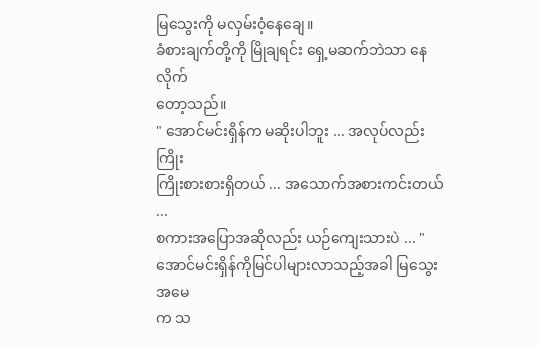မြသွေးကို မလှမ်းဝံ့နေချေ။
ခံစားချက်တို့ကို မြိုချရင်း ရှေ့မဆက်ဘဲသာ နေလိုက်
တော့သည်။
" အောင်မင်းရှိန်က မဆိုးပါဘူး ... အလုပ်လည်းကြိုး
ကြိုးစားစားရှိတယ် ... အသောက်အစားကင်းတယ် ...
စကားအပြောအဆိုလည်း ယဉ်ကျေးသားပဲ ... "
အောင်မင်းရှိန်ကိုမြင်ပါများလာသည့်အခါ မြသွေးအမေ
က သ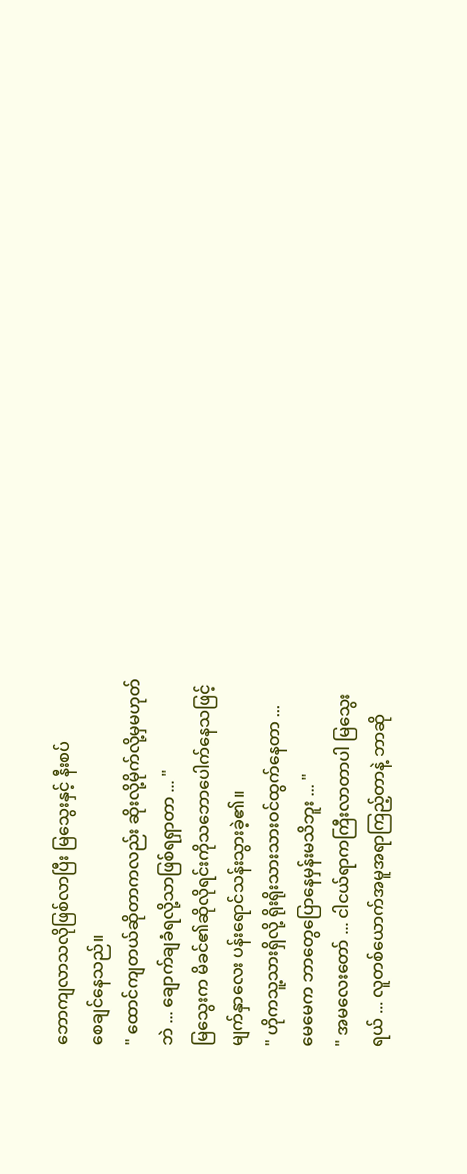ဘောကျလာသလိုဖြစ်လာပြီး မြသွေးနှင့် နီးစပ်
စေချင်နေသည်။
" ထောင်ကျတယ်ဆိုတာကလည်း ဆိုးလို့မိုက်လို့မှမဟုတ်
ဘဲ ... ချောက်ချခံရလို့သာဖြစ်ရရှာတာ ... "
မြသွေးက မိခင်၏ဆိုလိုရင်းကိုသဘောပေါက်နေသဖြင့်
မျက်နှာလေး ပန်းရောင်သန်းသွားခဲ့၏။
" ဟိုကသူ့သားရှိလို့ ရိုးရိုးသားသားဝင်ထွက်နေတာ ...
မေမေက ဘာတွေပြောနေမှန်းမသိဘူး ... "
" အမလေးတော် ... ငါငယ်ရာကကြီးလာတာပါ မြသွေး
ရယ် ... လူတစ်ယောက်အမူအရာကြည့်တာနဲ့ ဘာဆို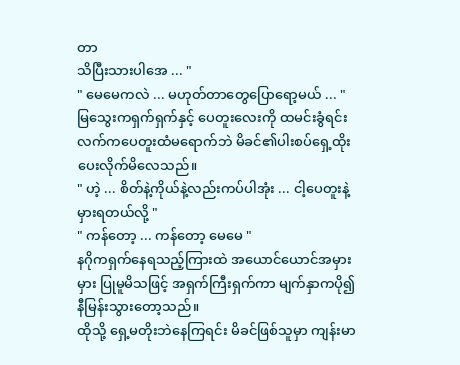တာ
သိပြီးသားပါအေ ... "
" မေမေကလဲ ... မဟုတ်တာတွေပြောရော့မယ် ... "
မြသွေးကရှက်ရှက်နှင့် ပေတူးလေးကို ထမင်းခွံရင်း
လက်ကပေတူးထံမရောက်ဘဲ မိခင်၏ပါးစပ်ရှေ့ထိုး
ပေးလိုက်မိလေသည်။
" ဟဲ့ ... စိတ်နဲ့ကိုယ်နဲ့လည်းကပ်ပါအုံး ... ငါ့ပေတူးနဲ့
မှားရတယ်လို့ "
" ကန်တော့ ... ကန်တော့ မေမေ "
နဂိုကရှက်နေရသည့်ကြားထဲ အယောင်ယောင်အမှား
မှား ပြုမူမိသဖြင့် အရှက်ကြီးရှက်ကာ မျက်နှာကပို၍
နီမြန်းသွားတော့သည်။
ထိုသို့ ရှေ့မတိုးဘဲနေကြရင်း မိခင်ဖြစ်သူမှာ ကျန်းမာ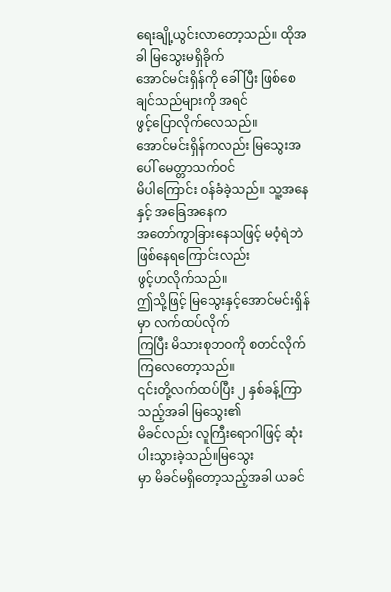ရေးချို့ယွင်းလာတော့သည်။ ထိုအခါ မြသွေးမရှိခိုက်
အောင်မင်းရှိန်ကို ခေါ်ပြီး ဖြစ်စေချင်သည်များကို အရင်
ဖွင့်ပြောလိုက်လေသည်။
အောင်မင်းရှိန်ကလည်း မြသွေးအပေါ် မေတ္တာသက်ဝင်
မိပါကြောင်း ဝန်ခံခဲ့သည်။ သူ့အနေနှင့် အခြေအနေက
အတော်ကွာခြားနေသဖြင့် မဝံ့ရဲဘဲဖြစ်နေရကြောင်းလည်း
ဖွင့်ဟလိုက်သည်။
ဤသို့ဖြင့် မြသွေးနှင့်အောင်မင်းရှိန်မှာ လက်ထပ်လိုက်
ကြပြီး မိသားစုဘဝကို စတင်လိုက်ကြလေတော့သည်။
၎င်းတို့လက်ထပ်ပြီး ၂ နှစ်ခန့်ကြာသည့်အခါ မြသွေး၏
မိခင်လည်း လူကြီးရောဂါဖြင့် ဆုံးပါးသွားခဲ့သည်။မြသွေး
မှာ မိခင်မရှိတော့သည့်အခါ ယခင်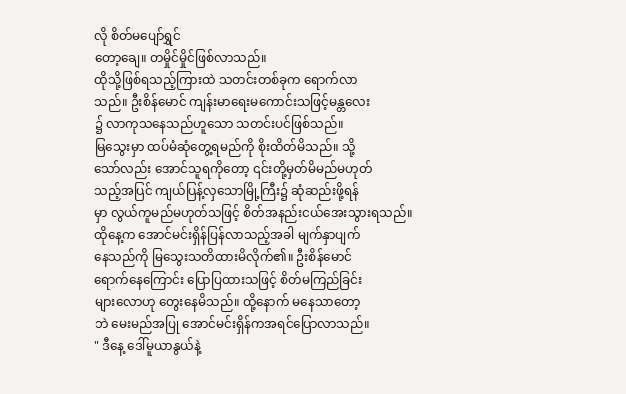လို စိတ်မပျော်ရွှင်
တော့ချေ။ တမှိုင်မှိုင်ဖြစ်လာသည်။
ထိုသို့ဖြစ်ရသည့်ကြားထဲ သတင်းတစ်ခုက ရောက်လာ
သည်။ ဦးစိန်မောင် ကျန်းမာရေးမကောင်းသဖြင့်မန္တလေး
၌ လာကုသနေသည်ဟူသော သတင်းပင်ဖြစ်သည်။
မြသွေးမှာ ထပ်မံဆုံတွေ့ရမည်ကို စိုးထိတ်မိသည်။ သို့
သော်လည်း အောင်သူရကိုတော့ ၎င်းတို့မှတ်မိမည်မဟုတ်
သည့်အပြင် ကျယ်ပြန့်လှသောမြို့ကြီး၌ ဆုံဆည်းဖို့ရန်
မှာ လွယ်ကူမည်မဟုတ်သဖြင့် စိတ်အနည်းငယ်အေးသွားရသည်။
ထိုနေ့က အောင်မင်းရှိန်ပြန်လာသည့်အခါ မျက်နှာပျက်
နေသည်ကို မြသွေးသတိထားမိလိုက်၏။ ဦးစိန်မောင်
ရောက်နေကြောင်း ပြောပြထားသဖြင့် စိတ်မကြည်ခြင်း
များလောဟု တွေးနေမိသည်။ ထို့နောက် မနေသာတော့
ဘဲ မေးမည်အပြု အောင်မင်းရှိန်ကအရင်ပြောလာသည်။
" ဒီနေ့ ဒေါ်မူယာနွယ်နဲ့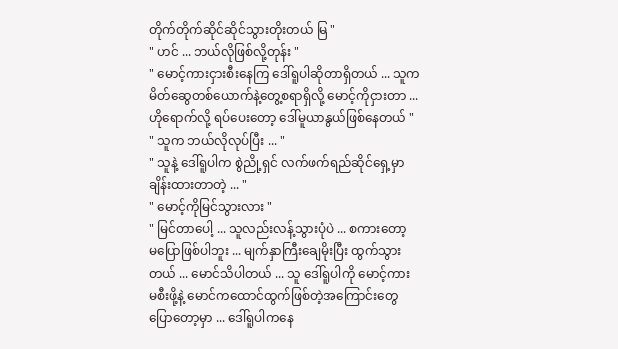တိုက်တိုက်ဆိုင်ဆိုင်သွားတိုးတယ် မြ "
" ဟင် ... ဘယ်လိုဖြစ်လို့တုန်း "
" မောင့်ကားငှားစီးနေကြ ဒေါ်ရူပါဆိုတာရှိတယ် ... သူက
မိတ်ဆွေတစ်ယောက်နဲ့တွေ့စရာရှိလို့ မောင့်ကိုငှားတာ ...
ဟိုရောက်လို့ ရပ်ပေးတော့ ဒေါ်မူယာနွယ်ဖြစ်နေတယ် "
" သူက ဘယ်လိုလုပ်ပြီး ... "
" သူနဲ့ ဒေါ်ရူပါက စွဲညို့ရှင် လက်ဖက်ရည်ဆိုင်ရှေ့မှာ
ချိန်းထားတာတဲ့ ... "
" မောင့်ကိုမြင်သွားလား "
" မြင်တာပေါ့ ... သူလည်းလန့်သွားပုံပဲ ... စကားတော့
မပြောဖြစ်ပါဘူး ... မျက်နှာကြီးချေမိုးပြီး ထွက်သွား
တယ် ... မောင်သိပါတယ် ... သူ ဒေါ်ရူပါကို မောင့်ကား
မစီးဖို့နဲ့ မောင်ကထောင်ထွက်ဖြစ်တဲ့အကြောင်းတွေ
ပြောတော့မှာ ... ဒေါ်ရူပါကနေ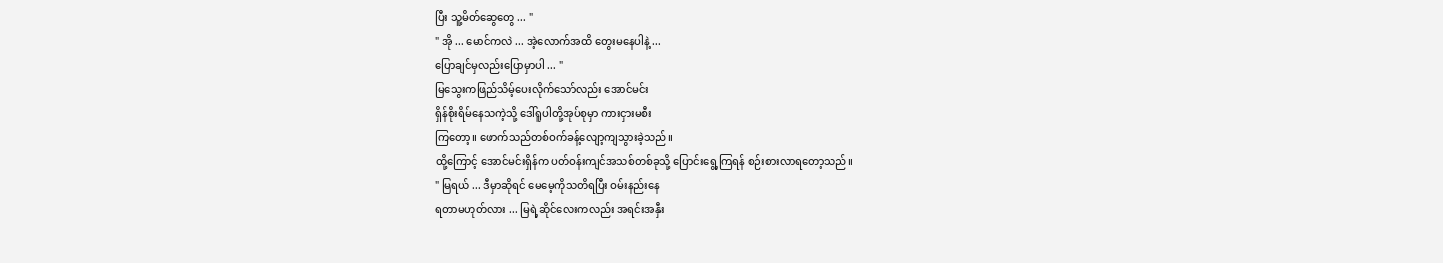ပြီး သူ့မိတ်ဆွေတွေ ... "
" အို ... မောင်ကလဲ ... အဲ့လောက်အထိ တွေးမနေပါနဲ့ ...
ပြောချင်မှလည်းပြောမှာပါ ... "
မြသွေးကဖြည်သိမ့်ပေးလိုက်သော်လည်း အောင်မင်း
ရှိန်စိုးရိမ်နေသကဲ့သို့ ဒေါ်ရူပါတို့အုပ်စုမှာ ကားငှားမစီး
ကြတော့။ ဖောက်သည်တစ်ဝက်ခန့်လျော့ကျသွားခဲ့သည်။
ထို့ကြောင့် အောင်မင်းရှိန်က ပတ်ဝန်းကျင်အသစ်တစ်ခုသို့ ပြောင်းရွေ့ကြရန် စဉ်းစားလာရတော့သည်။
" မြရယ် ... ဒီမှာဆိုရင် မေမေ့ကိုသတိရပြီး ဝမ်းနည်းနေ
ရတာမဟုတ်လား ... မြရဲ့ဆိုင်လေးကလည်း အရင်းအနှီး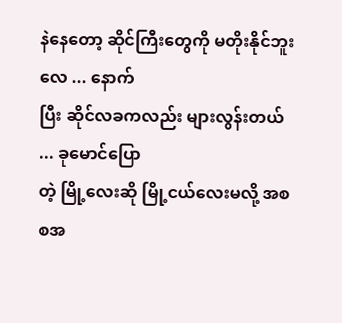နဲနေတော့ ဆိုင်ကြီးတွေကို မတိုးနိုင်ဘူးလေ ... နောက်
ပြီး ဆိုင်လခကလည်း များလွန်းတယ် ... ခုမောင်ပြော
တဲ့ မြို့လေးဆို မြို့ငယ်လေးမလို့ အစစအ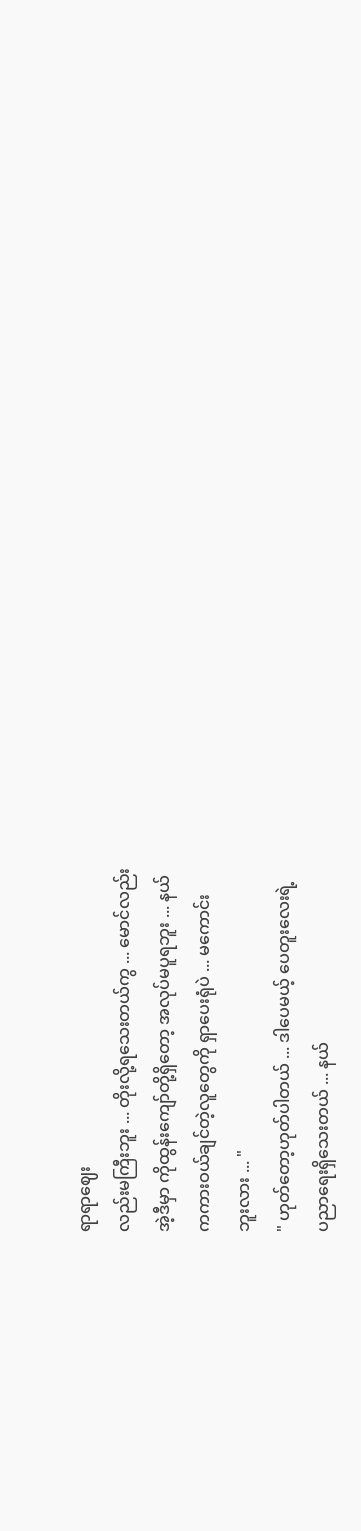ရာရာဈေး
လည်းမကြီးဘူး ... တိုးလို့ရသေးတယ်ကွ ... မောင်လည်း
အဲ့ဒီမှာ ကိုထွန်းကျော်တို့ရှိတော့ အလုပ်မပူရဘူး ... နယ်
ကကားဝယ်ချင်တဲ့လူတွေကို ရှာပေးရုံပဲ ... မကောင်း
ဘူးလား ... "
" ဟုတ်တော့ဟုတ်ပါတယ် ... ဒါပေမယ့် ပေတူးလေးရဲ့
ပညာရေးရှိသေးတယ် ... နယ်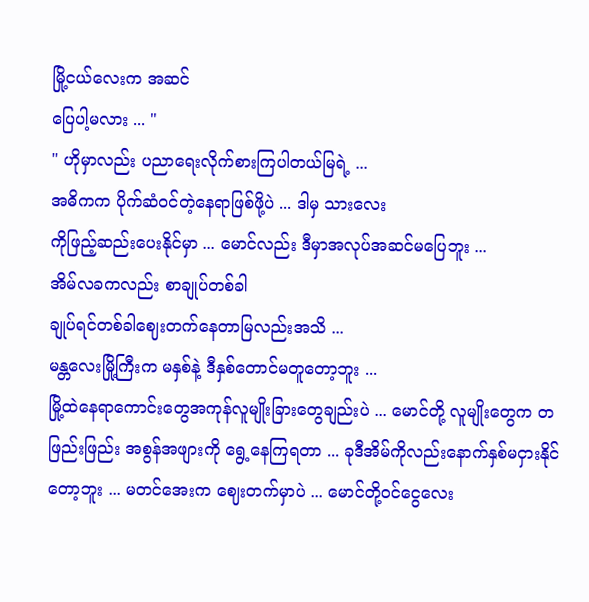မြို့ငယ်လေးက အဆင်
ပြေပါ့မလား ... "
" ဟိုမှာလည်း ပညာရေးလိုက်စားကြပါတယ်မြရဲ့ ...
အဓိကက ပိုက်ဆံဝင်တဲ့နေရာဖြစ်ဖို့ပဲ ... ဒါမှ သားလေး
ကိုဖြည့်ဆည်းပေးနိုင်မှာ ... မောင်လည်း ဒီမှာအလုပ်အဆင်မပြေဘူး ...
အိမ်လခကလည်း စာချုပ်တစ်ခါ
ချုပ်ရင်တစ်ခါဈေးတက်နေတာမြလည်းအသိ ...
မန္တလေးမြို့ကြီးက မနှစ်နဲ့ ဒီနှစ်တောင်မတူတော့ဘူး ...
မြို့ထဲနေရာကောင်းတွေအကုန်လူမျိုးခြားတွေချည်းပဲ ... မောင်တို့ လူမျိုးတွေက တဖြည်းဖြည်း အစွန်အဖျားကို ရွေ့နေကြရတာ ... ခုဒီအိမ်ကိုလည်းနောက်နှစ်မငှားနိုင်တော့ဘူး ... မတင်အေးက ဈေးတက်မှာပဲ ... မောင်တို့ဝင်ငွေလေး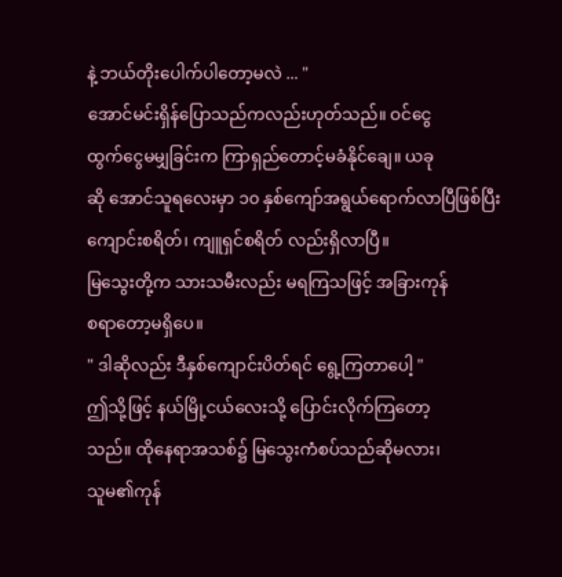နဲ့ ဘယ်တိုးပေါက်ပါတော့မလဲ ... "
အောင်မင်းရှိန်ပြောသည်ကလည်းဟုတ်သည်။ ဝင်ငွေ
ထွက်ငွေမမျှခြင်းက ကြာရှည်တောင့်မခံနိုင်ချေ။ ယခု
ဆို အောင်သူရလေးမှာ ၁၀ နှစ်ကျော်အရွယ်ရောက်လာပြီဖြစ်ပြီး
ကျောင်းစရိတ်၊ ကျူရှင်စရိတ် လည်းရှိလာပြီ။
မြသွေးတို့က သားသမီးလည်း မရကြသဖြင့် အခြားကုန်
စရာတော့မရှိပေ။
" ဒါဆိုလည်း ဒီနှစ်ကျောင်းပိတ်ရင် ရွေ့ကြတာပေါ့ "
ဤသို့ဖြင့် နယ်မြို့ငယ်လေးသို့ ပြောင်းလိုက်ကြတော့
သည်။ ထိုနေရာအသစ်၌ မြသွေးကံစပ်သည်ဆိုမလား၊
သူမ၏ကုန်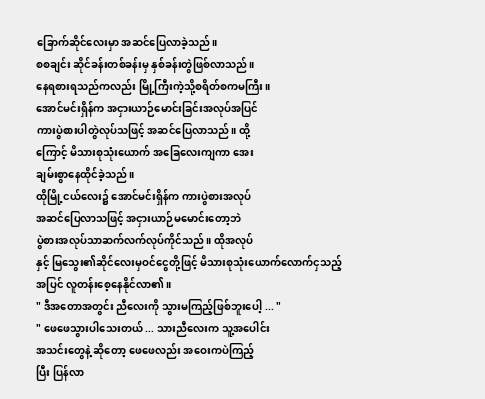ခြောက်ဆိုင်လေးမှာ အဆင်ပြေလာခဲ့သည်။
စစချင်း ဆိုင်ခန်းတစ်ခန်းမှ နှစ်ခန်းတွဲဖြစ်လာသည်။
နေရစားရသည်ကလည်း မြို့ကြီးကဲ့သို့စရိတ်စကမကြီး။
အောင်မင်းရှိန်က အငှားယာဉ်မောင်းခြင်းအလုပ်အပြင်
ကားပွဲစားပါတွဲလုပ်သဖြင့် အဆင်ပြေလာသည်။ ထို့
ကြောင့် မိသားစုသုံးယောက် အခြေလေးကျကာ အေး
ချမ်းစွာနေထိုင်ခဲ့သည်။
ထိုမြို့ငယ်လေး၌ အောင်မင်းရှိန်က ကားပွဲစားအလုပ်
အဆင်ပြေလာသဖြင့် အငှားယာဉ်မမောင်းတော့ဘဲ
ပွဲစားအလုပ်သာဆက်လက်လုပ်ကိုင်သည်။ ထိုအလုပ်
နှင့် မြသွေး၏ဆိုင်လေးမှဝင်ငွေတို့ဖြင့် မိသားစုသုံးယောက်လောက်ငှသည့်အပြင် လူတန်းစေ့နေနိုင်လာ၏။
" ဒီအတောအတွင်း ညီလေးကို သွားမကြည့်ဖြစ်ဘူးပေါ့ ... "
" ဖေဖေသွားပါသေးတယ် ... သားညီလေးက သူ့အပေါင်း
အသင်းတွေနဲ့ ဆိုတော့ ဖေဖေလည်း အဝေးကပဲကြည့်
ပြီး ပြန်လာ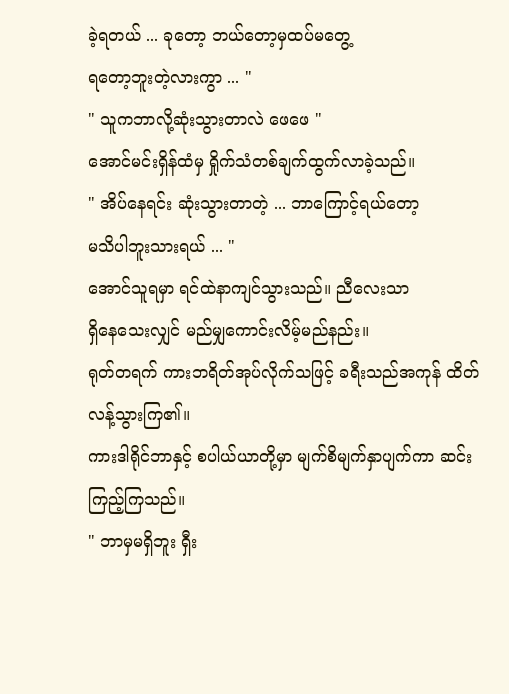ခဲ့ရတယ် ... ခုတော့ ဘယ်တော့မှထပ်မတွေ့
ရတော့ဘူးတဲ့လားကွာ ... "
" သူကဘာလို့ဆုံးသွားတာလဲ ဖေဖေ "
အောင်မင်းရှိန်ထံမှ ရှိုက်သံတစ်ချက်ထွက်လာခဲ့သည်။
" အိပ်နေရင်း ဆုံးသွားတာတဲ့ ... ဘာကြောင့်ရယ်တော့
မသိပါဘူးသားရယ် ... "
အောင်သူရမှာ ရင်ထဲနာကျင်သွားသည်။ ညီလေးသာ
ရှိနေသေးလျှင် မည်မျှကောင်းလိမ့်မည်နည်း။
ရုတ်တရက် ကားဘရိတ်အုပ်လိုက်သဖြင့် ခရီးသည်အကုန် ထိတ်လန့်သွားကြ၏။
ကားဒါရိုင်ဘာနှင့် စပါယ်ယာတို့မှာ မျက်စိမျက်နှာပျက်ကာ ဆင်းကြည့်ကြသည်။
" ဘာမှမရှိဘူး ရှီး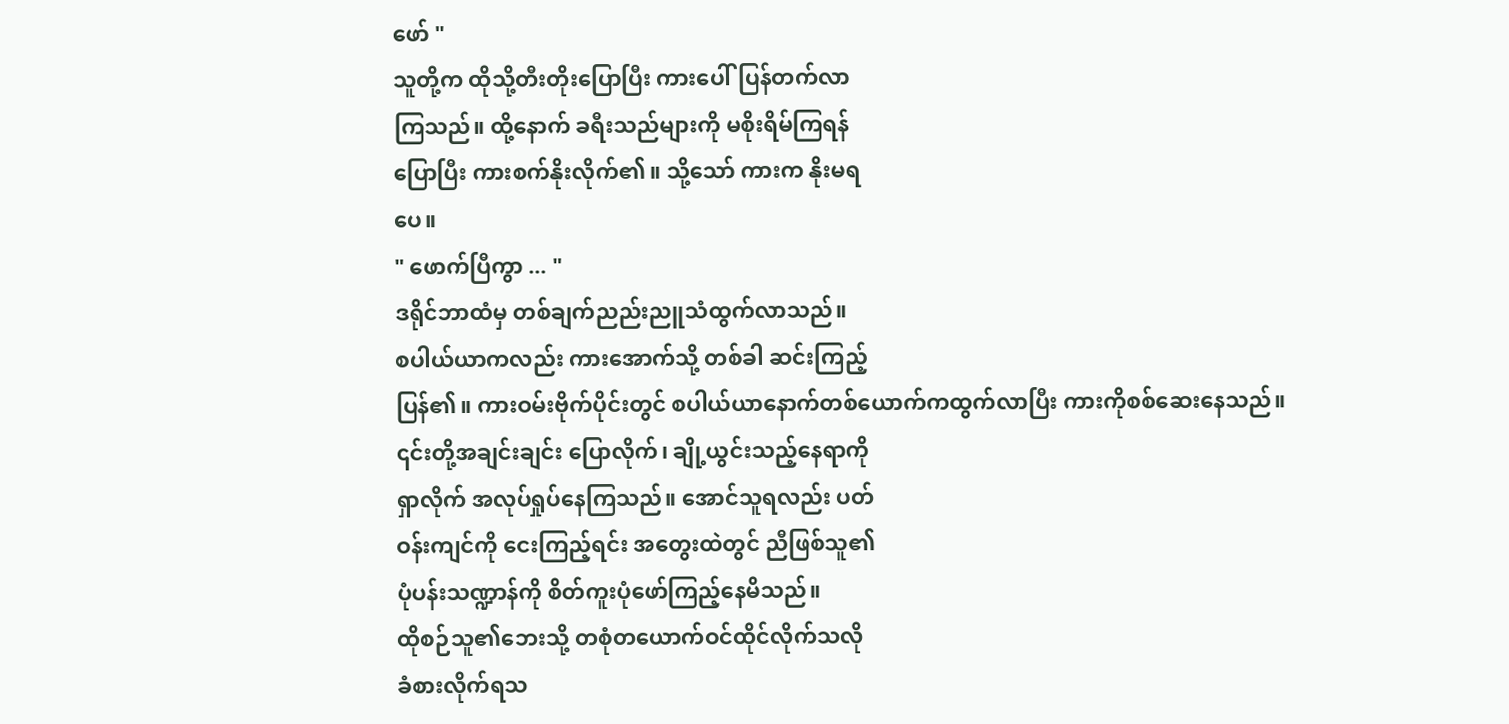ဖော် "
သူတို့က ထိုသို့တီးတိုးပြောပြီး ကားပေါ်ပြန်တက်လာ
ကြသည်။ ထို့နောက် ခရီးသည်များကို မစိုးရိမ်ကြရန်
ပြောပြီး ကားစက်နိုးလိုက်၏။ သို့သော် ကားက နိုးမရ
ပေ။
" ဖောက်ပြီကွာ ... "
ဒရိုင်ဘာထံမှ တစ်ချက်ညည်းညူသံထွက်လာသည်။
စပါယ်ယာကလည်း ကားအောက်သို့ တစ်ခါ ဆင်းကြည့်
ပြန်၏။ ကားဝမ်းဗိုက်ပိုင်းတွင် စပါယ်ယာနောက်တစ်ယောက်ကထွက်လာပြီး ကားကိုစစ်ဆေးနေသည်။
၎င်းတို့အချင်းချင်း ပြောလိုက်၊ ချို့ယွင်းသည့်နေရာကို
ရှာလိုက် အလုပ်ရှုပ်နေကြသည်။ အောင်သူရလည်း ပတ်
ဝန်းကျင်ကို ငေးကြည့်ရင်း အတွေးထဲတွင် ညီဖြစ်သူ၏
ပုံပန်းသဏ္ဍာန်ကို စိတ်ကူးပုံဖော်ကြည့်နေမိသည်။
ထိုစဉ်သူ၏ဘေးသို့ တစုံတယောက်ဝင်ထိုင်လိုက်သလို
ခံစားလိုက်ရသ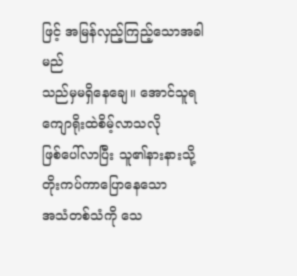ဖြင့် အမြန်လှည့်ကြည့်သောအခါ မည်
သည်မှမရှိနေချေ။ အောင်သူရ ကျောရိုးထဲစိမ့်လာသလို
ဖြစ်ပေါ်လာပြီး သူ၏နားနားသို့ တိုးကပ်ကာပြောနေသော
အသံတစ်သံကို သေ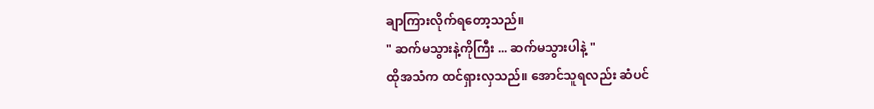ချာကြားလိုက်ရတော့သည်။
" ဆက်မသွားနဲ့ကိုကြီး ... ဆက်မသွားပါနဲ့ "
ထိုအသံက ထင်ရှားလှသည်။ အောင်သူရလည်း ဆံပင်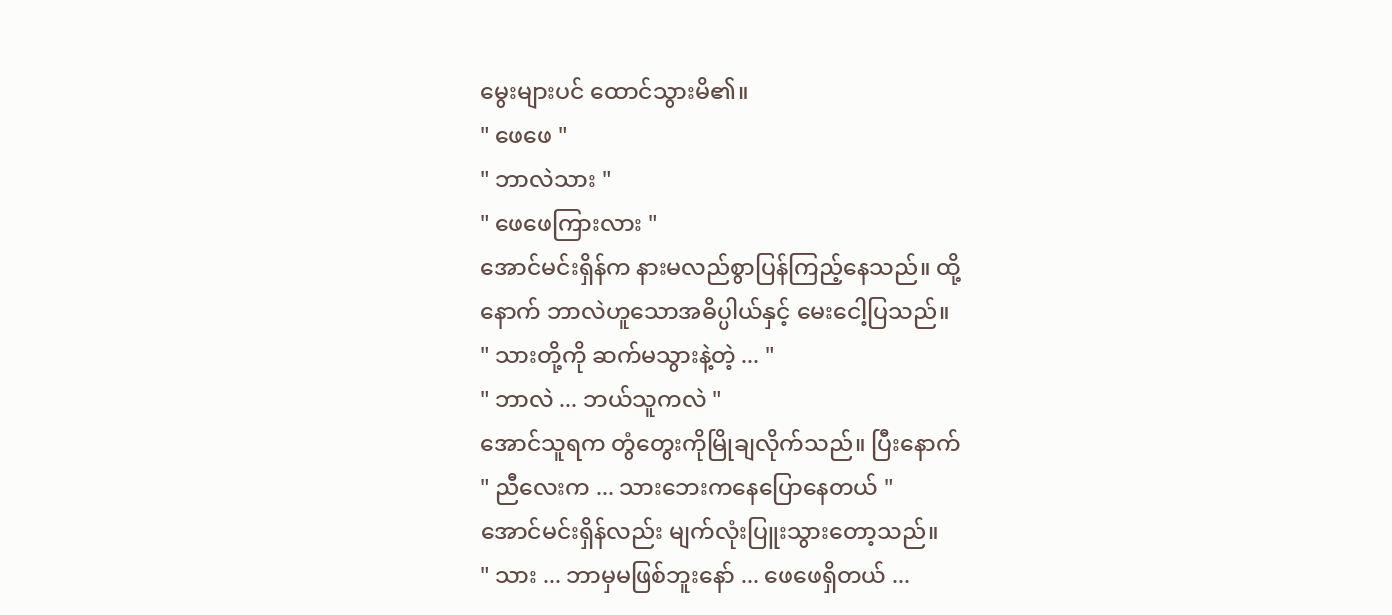မွေးများပင် ထောင်သွားမိ၏။
" ဖေဖေ "
" ဘာလဲသား "
" ဖေဖေကြားလား "
အောင်မင်းရှိန်က နားမလည်စွာပြန်ကြည့်နေသည်။ ထို့
နောက် ဘာလဲဟူသောအဓိပ္ပါယ်နှင့် မေးငေါ့ပြသည်။
" သားတို့ကို ဆက်မသွားနဲ့တဲ့ ... "
" ဘာလဲ ... ဘယ်သူကလဲ "
အောင်သူရက တွံတွေးကိုမြိုချလိုက်သည်။ ပြီးနောက်
" ညီလေးက ... သားဘေးကနေပြောနေတယ် "
အောင်မင်းရှိန်လည်း မျက်လုံးပြူးသွားတော့သည်။
" သား ... ဘာမှမဖြစ်ဘူးနော် ... ဖေဖေရှိတယ် ...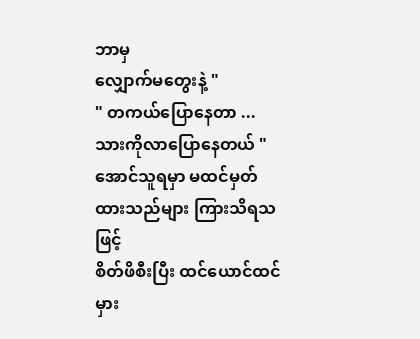ဘာမှ
လျှောက်မတွေးနဲ့ "
" တကယ်ပြောနေတာ ... သားကိုလာပြောနေတယ် "
အောင်သူရမှာ မထင်မှတ်ထားသည်များ ကြားသိရသဖြင့်
စိတ်ဖိစီးပြီး ထင်ယောင်ထင်မှား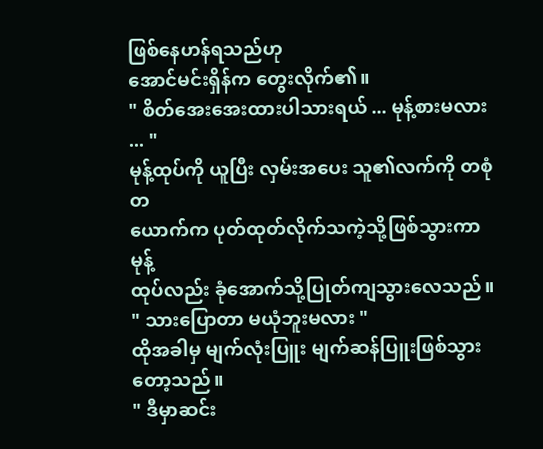ဖြစ်နေဟန်ရသည်ဟု
အောင်မင်းရှိန်က တွေးလိုက်၏။
" စိတ်အေးအေးထားပါသားရယ် ... မုန့်စားမလား ... "
မုန့်ထုပ်ကို ယူပြီး လှမ်းအပေး သူ၏လက်ကို တစုံတ
ယောက်က ပုတ်ထုတ်လိုက်သကဲ့သို့ဖြစ်သွားကာ မုန့်
ထုပ်လည်း ခုံအောက်သို့ပြုတ်ကျသွားလေသည်။
" သားပြောတာ မယုံဘူးမလား "
ထိုအခါမှ မျက်လုံးပြူး မျက်ဆန်ပြူးဖြစ်သွားတော့သည်။
" ဒီမှာဆင်း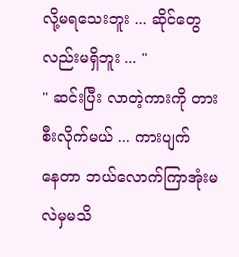လို့မရသေးဘူး ... ဆိုင်တွေလည်းမရှိဘူး ... "
" ဆင်းပြီး လာတဲ့ကားကို တားစီးလိုက်မယ် ... ကားပျက်
နေတာ ဘယ်လောက်ကြာအုံးမလဲမှမသိ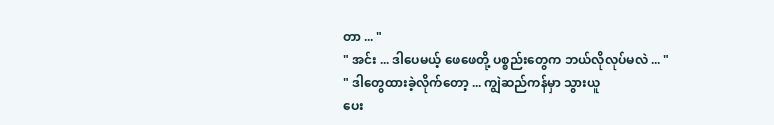တာ ... "
" အင်း ... ဒါပေမယ့် ဖေဖေတို့ ပစ္စည်းတွေက ဘယ်လိုလုပ်မလဲ ... "
" ဒါတွေထားခဲ့လိုက်တော့ ... ကျွဲဆည်ကန်မှာ သွားယူ
ပေး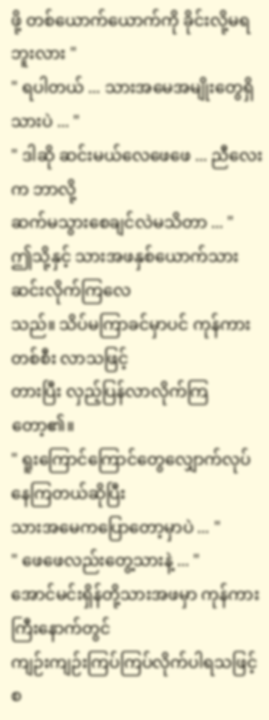ဖို့ တစ်ယောက်ယောက်ကို ခိုင်းလို့မရဘူးလား "
" ရပါတယ် ... သားအမေအမျိုးတွေရှိသားပဲ ... "
" ဒါဆို ဆင်းမယ်လေဖေဖေ ... ညီလေးက ဘာလို့
ဆက်မသွားစေချင်လဲမသိတာ ... "
ဤသို့နှင့် သားအဖနှစ်ယောက်သား ဆင်းလိုက်ကြလေ
သည်။ သိပ်မကြာခင်မှာပင် ကုန်ကားတစ်စီး လာသဖြင့်
တားပြီး လှည့်ပြန်လာလိုက်ကြတော့၏။
" ရူးကြောင်ကြောင်တွေလျှောက်လုပ်နေကြတယ်ဆိုပြီး
သားအမေကပြောတော့မှာပဲ ... "
" ဖေဖေလည်းတွေ့သားနဲ့ ... "
အောင်မင်းရှိန်တို့သားအဖမှာ ကုန်ကားကြီးနောက်တွင်
ကျဉ်းကျဉ်းကြပ်ကြပ်လိုက်ပါရသဖြင့် စ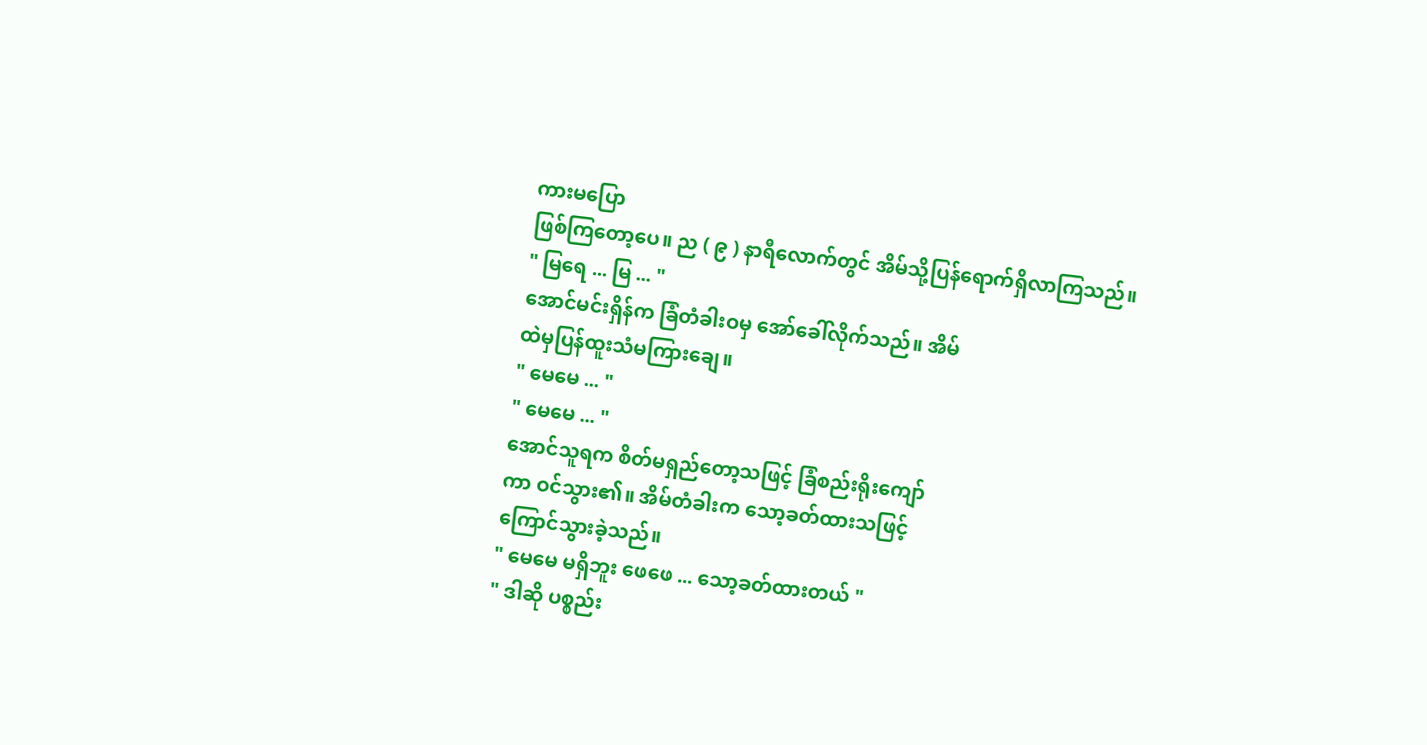ကားမပြော
ဖြစ်ကြတော့ပေ။ ည ( ၉ ) နာရီလောက်တွင် အိမ်သို့ပြန်ရောက်ရှိလာကြသည်။
" မြရေ ... မြ ... "
အောင်မင်းရှိန်က ခြံတံခါးဝမှ အော်ခေါ်လိုက်သည်။ အိမ်
ထဲမှပြန်ထူးသံမကြားချေ။
" မေမေ ... "
" မေမေ ... "
အောင်သူရက စိတ်မရှည်တော့သဖြင့် ခြံစည်းရိုးကျော်
ကာ ဝင်သွား၏။ အိမ်တံခါးက သော့ခတ်ထားသဖြင့်
ကြောင်သွားခဲ့သည်။
" မေမေ မရှိဘူး ဖေဖေ ... သော့ခတ်ထားတယ် "
" ဒါဆို ပစ္စည်း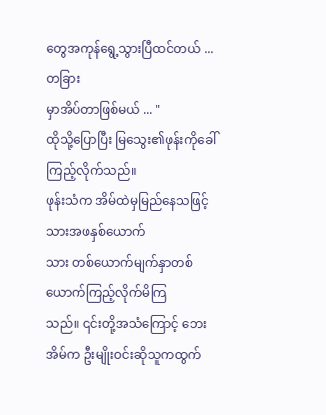တွေအကုန်ရွေ့သွားပြီထင်တယ် ... တခြား
မှာအိပ်တာဖြစ်မယ် ... "
ထိုသို့ပြောပြီး မြသွေး၏ဖုန်းကိုခေါ်ကြည့်လိုက်သည်။
ဖုန်းသံက အိမ်ထဲမှမြည်နေသဖြင့် သားအဖနှစ်ယောက်
သား တစ်ယောက်မျက်နှာတစ်ယောက်ကြည့်လိုက်မိကြ
သည်။ ၎င်းတို့အသံကြောင့် ဘေးအိမ်က ဦးမျိုးဝင်းဆိုသူကထွက်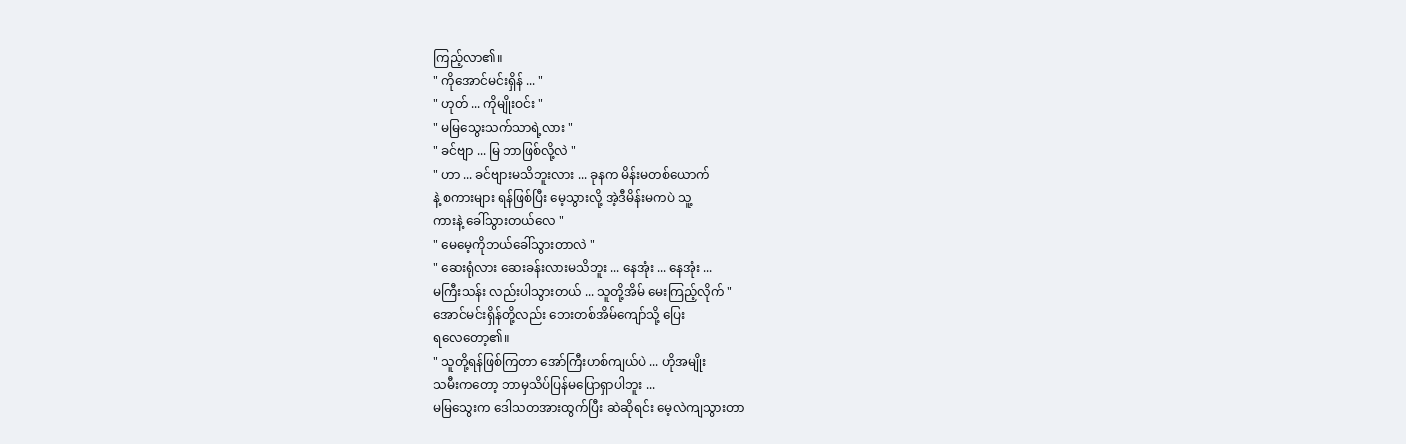ကြည့်လာ၏။
" ကိုအောင်မင်းရှိန် ... "
" ဟုတ် ... ကိုမျိုးဝင်း "
" မမြသွေးသက်သာရဲ့လား "
" ခင်ဗျာ ... မြ ဘာဖြစ်လို့လဲ "
" ဟာ ... ခင်ဗျားမသိဘူးလား ... ခုနက မိန်းမတစ်ယောက်
နဲ့ စကားများ ရန်ဖြစ်ပြီး မေ့သွားလို့ အဲ့ဒီမိန်းမကပဲ သူ့
ကားနဲ့ ခေါ်သွားတယ်လေ "
" မေမေ့ကိုဘယ်ခေါ်သွားတာလဲ "
" ဆေးရုံလား ဆေးခန်းလားမသိဘူး ... နေအုံး ... နေအုံး ...
မကြီးသန်း လည်းပါသွားတယ် ... သူတို့အိမ် မေးကြည့်လိုက် "
အောင်မင်းရှိန်တို့လည်း ဘေးတစ်အိမ်ကျော်သို့ ပြေး
ရလေတော့၏။
" သူတို့ရန်ဖြစ်ကြတာ အော်ကြီးဟစ်ကျယ်ပဲ ... ဟိုအမျိုး
သမီးကတော့ ဘာမှသိပ်ပြန်မပြောရှာပါဘူး ...
မမြသွေးက ဒေါသတအားထွက်ပြီး ဆဲဆိုရင်း မေ့လဲကျသွားတာ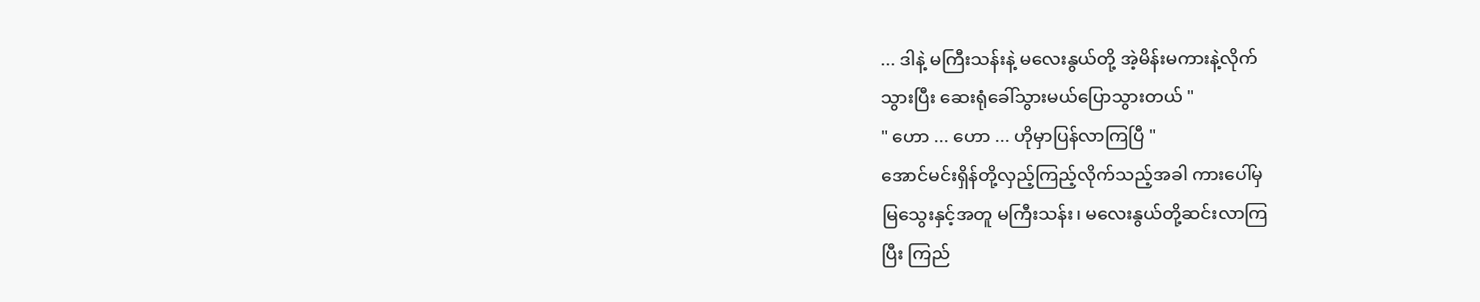... ဒါနဲ့ မကြီးသန်းနဲ့ မလေးနွယ်တို့ အဲ့မိန်းမကားနဲ့လိုက်
သွားပြီး ဆေးရုံခေါ်သွားမယ်ပြောသွားတယ် "
" ဟော ... ဟော ... ဟိုမှာပြန်လာကြပြီ "
အောင်မင်းရှိန်တို့လှည့်ကြည့်လိုက်သည့်အခါ ကားပေါ်မှ
မြသွေးနှင့်အတူ မကြီးသန်း၊ မလေးနွယ်တို့ဆင်းလာကြ
ပြီး ကြည်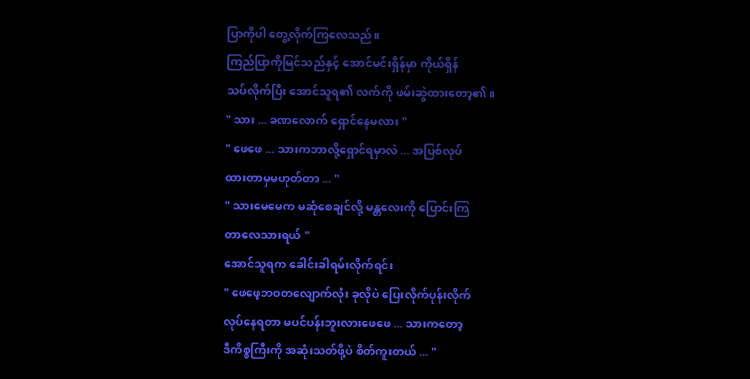ပြာကိုပါ တွေ့လိုက်ကြလေသည်။
ကြည်ပြာကိုမြင်သည်နှင့် အောင်မင်းရှိန်မှာ ကိုယ်ရှိန်
သပ်လိုက်ပြီး အောင်သူရ၏ လက်ကို ဖမ်းဆွဲထားတော့၏။
" သား ... ခဏလောက် ရှောင်နေမလား "
" ဖေဖေ ... သားကဘာလို့ရှောင်ရမှာလဲ ... အပြစ်လုပ်
ထားတာမှမဟုတ်တာ ... "
" သားမေမေက မဆုံစေချင်လို့ မန္တလေးကို ပြောင်းကြ
တာလေသားရယ် "
အောင်သူရက ခေါင်းခါရမ်းလိုက်ရင်း
" ဖေဖေ့ဘဝတလျောက်လုံး ခုလိုပဲ ပြေးလိုက်ပုန်းလိုက်
လုပ်နေရတာ မပင်ပန်းဘူးလားဖေဖေ ... သားကတော့
ဒီကိစ္စကြီးကို အဆုံးသတ်ဖို့ပဲ စိတ်ကူးတယ် ... "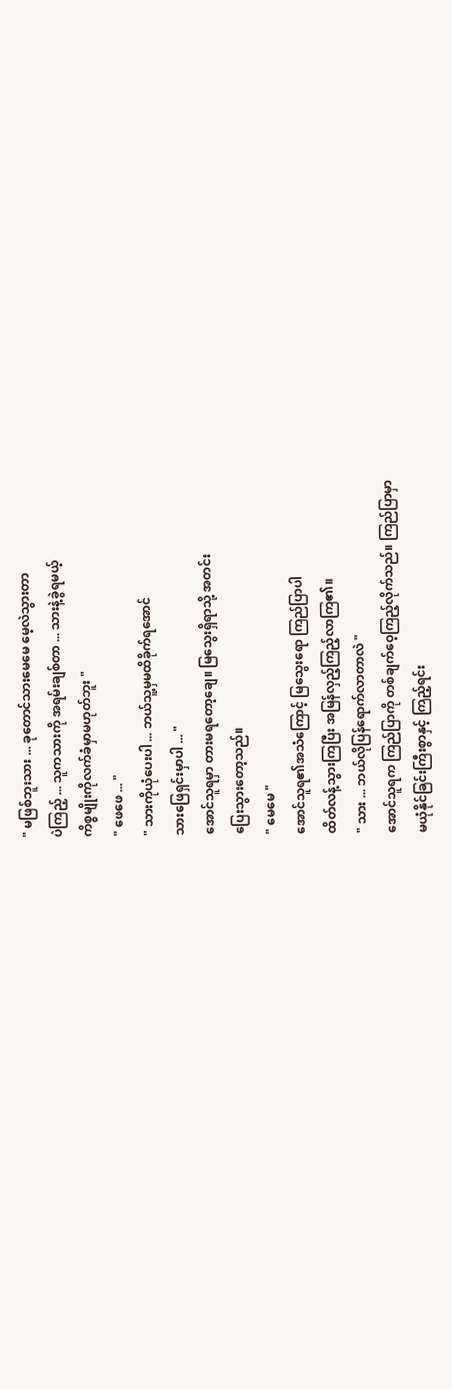" မဖြစ်ဘူးသား ... ခုတောင်သားမေမေ မေ့လဲသွားတာ
ပဲကြည့် ... သူကသားကို အရမ်းချစ်တာ ... သားနဲ့ခွဲရမယ့်
ကိစ္စမျိုးကိုလက်ခံမှာမဟုတ်ဘူး "
" ဖေဖေ ... "
" သားကိုယုံပေးပါ ... ဘယ်သူ့မှမထိခိုက်ရအောင်
သားဖြေရှင်းမှာပါ ... "
အောင်သူရမှာ တားမရတော့ချေ။ မြသွေးရှိရာသို့ အတင်း
ပြေးသွားတော့သည်။
" မေမေ "
အောင်သူရ၏အသံကြောင့် မြသွေးရော ကြည်ပြာပါ
ထိတ်လန့်သွားကြပြီး အမြန်လှည့်ကြည့်လာကြ၏။
" သား ... ဘယ်လိုပြန်ရောက်လာတာလဲ "
အောင်သူရက ကြည်ပြာကို တစ်ချက်ဝေ့ကြည့်လိုက်သည်။ ကြည်ပြာမှာ
မယုံနိုင်ခြင်းကြီးစွာနှင့် ကြည့်ရင်း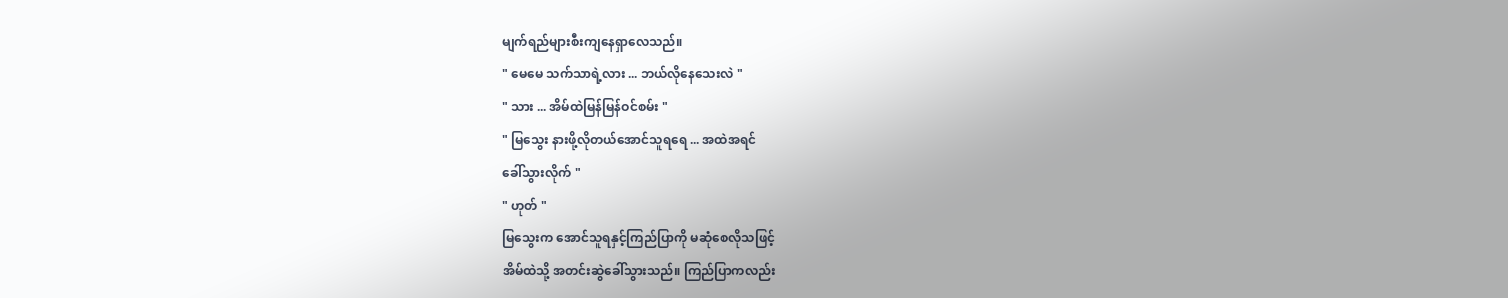မျက်ရည်များစီးကျနေရှာလေသည်။
" မေမေ သက်သာရဲ့လား ... ဘယ်လိုနေသေးလဲ "
" သား ... အိမ်ထဲမြန်မြန်ဝင်စမ်း "
" မြသွေး နားဖို့လိုတယ်အောင်သူရရေ ... အထဲအရင်
ခေါ်သွားလိုက် "
" ဟုတ် "
မြသွေးက အောင်သူရနှင့်ကြည်ပြာကို မဆုံစေလိုသဖြင့်
အိမ်ထဲသို့ အတင်းဆွဲခေါ်သွားသည်။ ကြည်ပြာကလည်း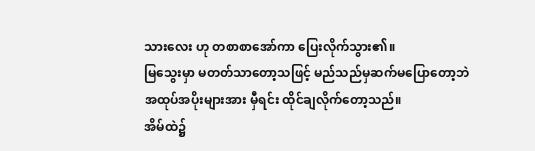သားလေး ဟု တစာစာအော်ကာ ပြေးလိုက်သွား၏။
မြသွေးမှာ မတတ်သာတော့သဖြင့် မည်သည်မှဆက်မပြောတော့ဘဲ
အထုပ်အပိုးများအား မှီရင်း ထိုင်ချလိုက်တော့သည်။
အိမ်ထဲ၌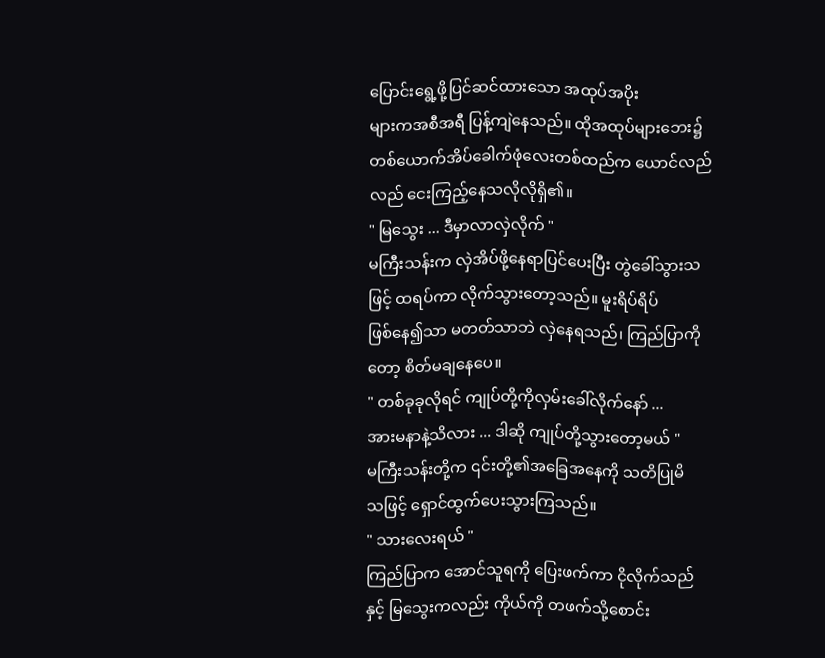ပြောင်းရွေ့ဖို့ပြင်ဆင်ထားသော အထုပ်အပိုး
များကအစီအရီ ပြန့်ကျဲနေသည်။ ထိုအထုပ်များဘေး၌
တစ်ယောက်အိပ်ခေါက်ဖုံလေးတစ်ထည်က ယောင်လည်
လည် ငေးကြည့်နေသလိုလိုရှိ၏။
" မြသွေး ... ဒီမှာလာလှဲလိုက် "
မကြီးသန်းက လှဲအိပ်ဖို့နေရာပြင်ပေးပြီး တွဲခေါ်သွားသဖြင့် ထရပ်ကာ လိုက်သွားတော့သည်။ မူးရိပ်ရိပ်
ဖြစ်နေ၍သာ မတတ်သာဘဲ လှဲနေရသည်၊ ကြည်ပြာကိုတော့ စိတ်မချနေပေ။
" တစ်ခုခုလိုရင် ကျုပ်တို့ကိုလှမ်းခေါ်လိုက်နော် ...
အားမနာနဲ့သိလား ... ဒါဆို ကျုပ်တို့သွားတော့မယ် "
မကြီးသန်းတို့က ၎င်းတို့၏အခြေအနေကို သတိပြုမိ
သဖြင့် ရှောင်ထွက်ပေးသွားကြသည်။
" သားလေးရယ် "
ကြည်ပြာက အောင်သူရကို ပြေးဖက်ကာ ငိုလိုက်သည်
နှင့် မြသွေးကလည်း ကိုယ်ကို တဖက်သို့စောင်း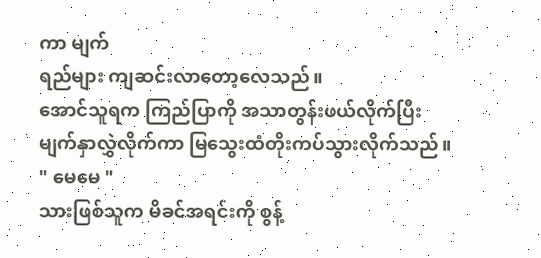ကာ မျက်
ရည်များ ကျဆင်းလာတော့လေသည်။
အောင်သူရက ကြည်ပြာကို အသာတွန်းဖယ်လိုက်ပြီး
မျက်နှာလွှဲလိုက်ကာ မြသွေးထံတိုးကပ်သွားလိုက်သည်။
" မေမေ "
သားဖြစ်သူက မိခင်အရင်းကို စွန့်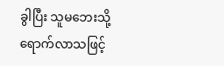ခွါပြီး သူမဘေးသို့
ရောက်လာသဖြင့်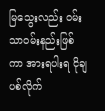မြသွေးလည်း ဝမ်းသာဝမ်းနည်းဖြစ်
ကာ အားရပါးရ ငိုချပစ်လိုက်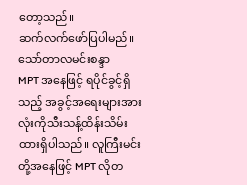တော့သည်။
ဆက်လက်ဖော်ပြပါမည်။
သော်တာလမင်းစန္ဒာ
MPT အနေဖြင့် ရပိုင်ခွင့်ရှိသည့် အခွင့်အရေးများအားလုံးကိုသီးသန့်ထိန်းသိမ်းထားရှိပါသည်။ လူကြီးမင်းတို့အနေဖြင့် MPT လိုတ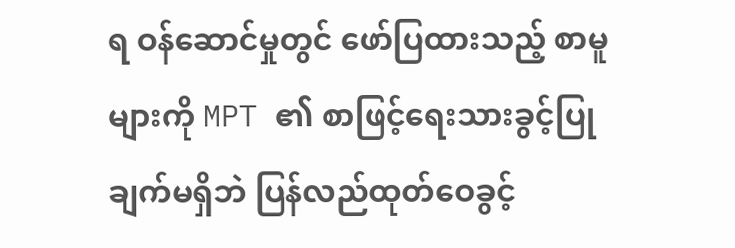ရ ဝန်ဆောင်မှုတွင် ဖော်ပြထားသည့် စာမူများကို MPT ၏ စာဖြင့်ရေးသားခွင့်ပြုချက်မရှိဘဲ ပြန်လည်ထုတ်ဝေခွင့်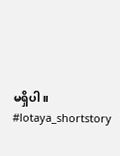မရှိပါ။
#lotaya_shortstory